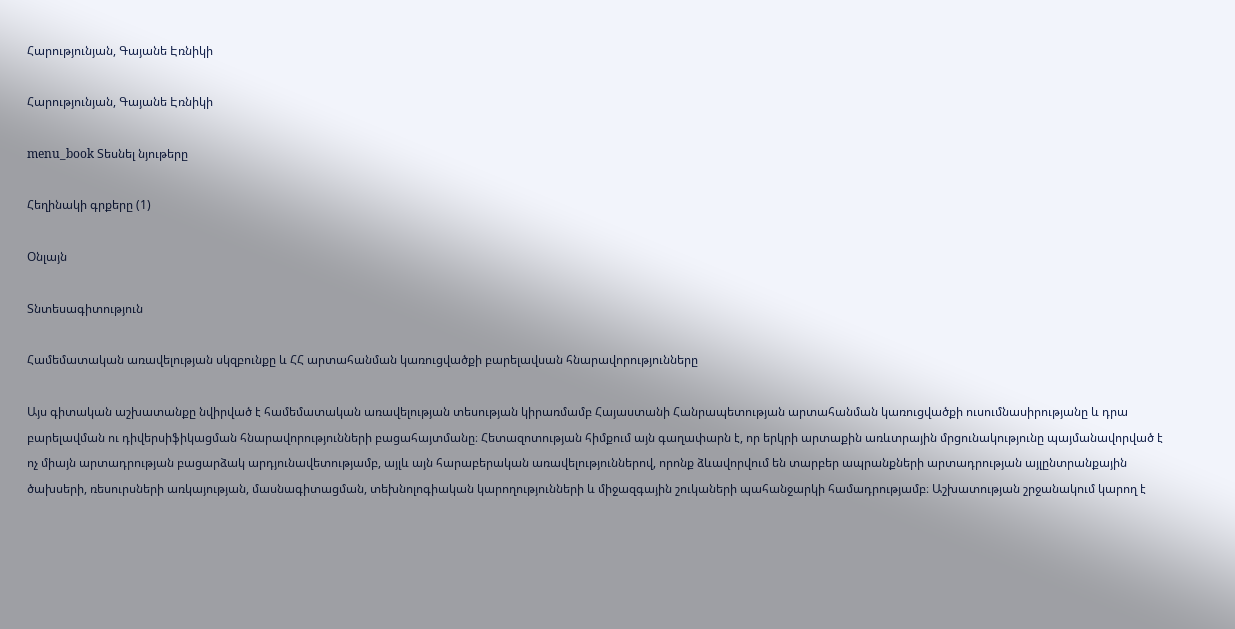Հարությունյան, Գայանե Էռնիկի

Հարությունյան, Գայանե Էռնիկի

menu_book Տեսնել նյութերը

Հեղինակի գրքերը (1)

Օնլայն

Տնտեսագիտություն

Համեմատական առավելության սկզբունքը և ՀՀ արտահանման կառուցվածքի բարելավսան հնարավորությունները

Այս գիտական աշխատանքը նվիրված է համեմատական առավելության տեսության կիրառմամբ Հայաստանի Հանրապետության արտահանման կառուցվածքի ուսումնասիրությանը և դրա բարելավման ու դիվերսիֆիկացման հնարավորությունների բացահայտմանը։ Հետազոտության հիմքում այն գաղափարն է, որ երկրի արտաքին առևտրային մրցունակությունը պայմանավորված է ոչ միայն արտադրության բացարձակ արդյունավետությամբ, այլև այն հարաբերական առավելություններով, որոնք ձևավորվում են տարբեր ապրանքների արտադրության այլընտրանքային ծախսերի, ռեսուրսների առկայության, մասնագիտացման, տեխնոլոգիական կարողությունների և միջազգային շուկաների պահանջարկի համադրությամբ։ Աշխատության շրջանակում կարող է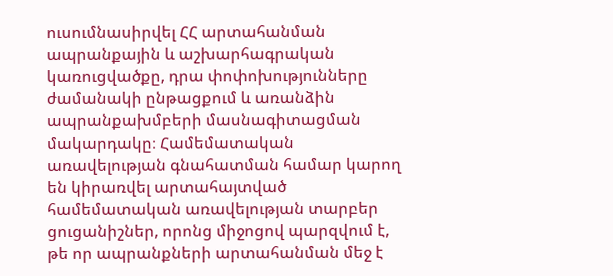ուսումնասիրվել ՀՀ արտահանման ապրանքային և աշխարհագրական կառուցվածքը, դրա փոփոխությունները ժամանակի ընթացքում և առանձին ապրանքախմբերի մասնագիտացման մակարդակը։ Համեմատական առավելության գնահատման համար կարող են կիրառվել արտահայտված համեմատական առավելության տարբեր ցուցանիշներ, որոնց միջոցով պարզվում է, թե որ ապրանքների արտահանման մեջ է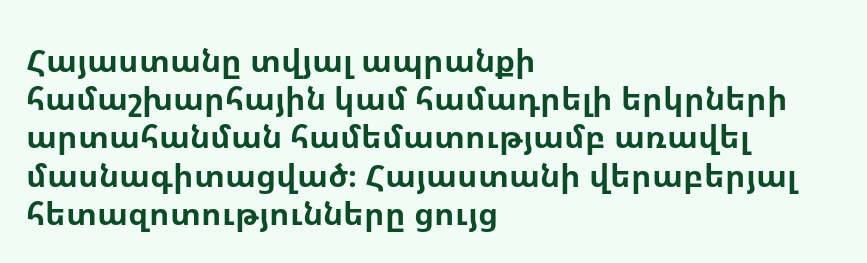Հայաստանը տվյալ ապրանքի համաշխարհային կամ համադրելի երկրների արտահանման համեմատությամբ առավել մասնագիտացված։ Հայաստանի վերաբերյալ հետազոտությունները ցույց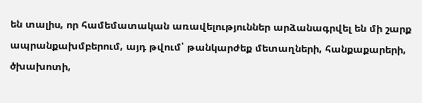են տալիս, որ համեմատական առավելություններ արձանագրվել են մի շարք ապրանքախմբերում, այդ թվում՝ թանկարժեք մետաղների, հանքաքարերի, ծխախոտի,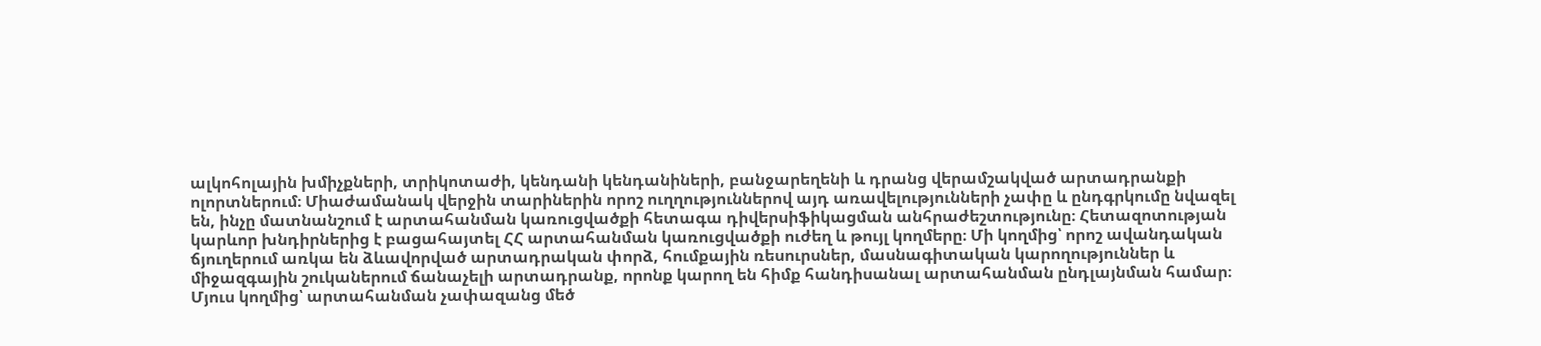ալկոհոլային խմիչքների, տրիկոտաժի, կենդանի կենդանիների, բանջարեղենի և դրանց վերամշակված արտադրանքի ոլորտներում։ Միաժամանակ վերջին տարիներին որոշ ուղղություններով այդ առավելությունների չափը և ընդգրկումը նվազել են, ինչը մատնանշում է արտահանման կառուցվածքի հետագա դիվերսիֆիկացման անհրաժեշտությունը։ Հետազոտության կարևոր խնդիրներից է բացահայտել ՀՀ արտահանման կառուցվածքի ուժեղ և թույլ կողմերը։ Մի կողմից՝ որոշ ավանդական ճյուղերում առկա են ձևավորված արտադրական փորձ, հումքային ռեսուրսներ, մասնագիտական կարողություններ և միջազգային շուկաներում ճանաչելի արտադրանք, որոնք կարող են հիմք հանդիսանալ արտահանման ընդլայնման համար։ Մյուս կողմից՝ արտահանման չափազանց մեծ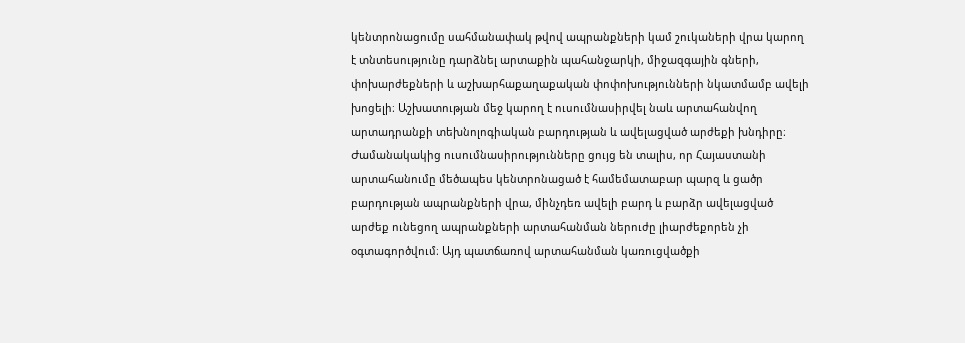կենտրոնացումը սահմանափակ թվով ապրանքների կամ շուկաների վրա կարող է տնտեսությունը դարձնել արտաքին պահանջարկի, միջազգային գների, փոխարժեքների և աշխարհաքաղաքական փոփոխությունների նկատմամբ ավելի խոցելի։ Աշխատության մեջ կարող է ուսումնասիրվել նաև արտահանվող արտադրանքի տեխնոլոգիական բարդության և ավելացված արժեքի խնդիրը։ Ժամանակակից ուսումնասիրությունները ցույց են տալիս, որ Հայաստանի արտահանումը մեծապես կենտրոնացած է համեմատաբար պարզ և ցածր բարդության ապրանքների վրա, մինչդեռ ավելի բարդ և բարձր ավելացված արժեք ունեցող ապրանքների արտահանման ներուժը լիարժեքորեն չի օգտագործվում։ Այդ պատճառով արտահանման կառուցվածքի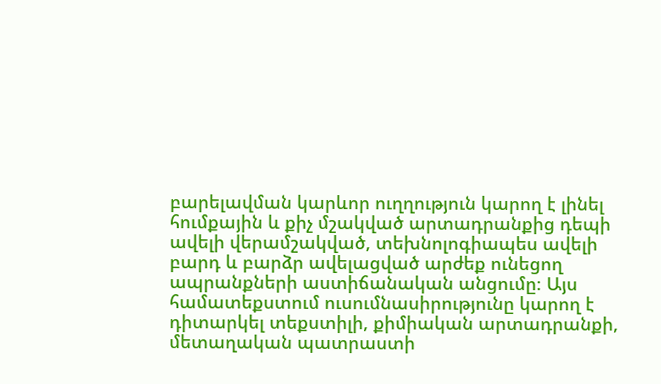բարելավման կարևոր ուղղություն կարող է լինել հումքային և քիչ մշակված արտադրանքից դեպի ավելի վերամշակված, տեխնոլոգիապես ավելի բարդ և բարձր ավելացված արժեք ունեցող ապրանքների աստիճանական անցումը։ Այս համատեքստում ուսումնասիրությունը կարող է դիտարկել տեքստիլի, քիմիական արտադրանքի, մետաղական պատրաստի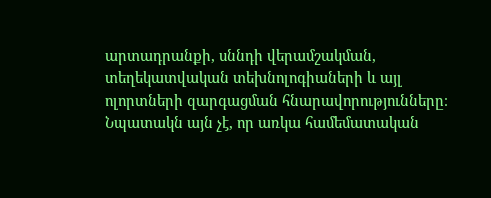արտադրանքի, սննդի վերամշակման, տեղեկատվական տեխնոլոգիաների և այլ ոլորտների զարգացման հնարավորությունները։ Նպատակն այն չէ, որ առկա համեմատական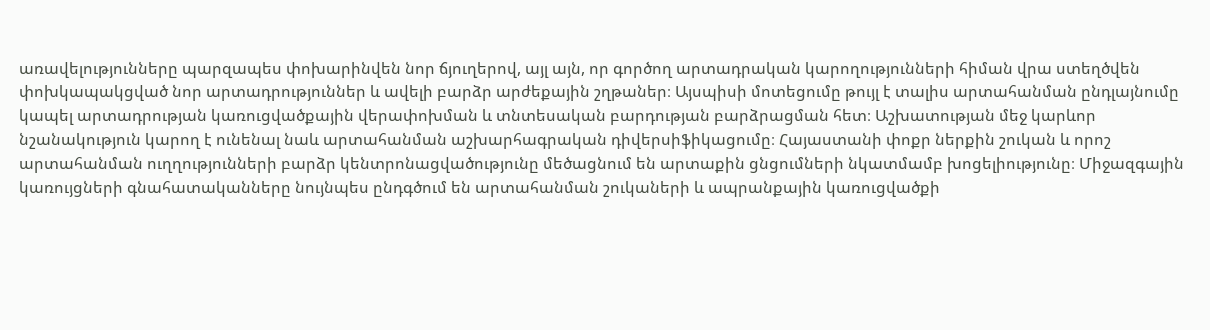առավելությունները պարզապես փոխարինվեն նոր ճյուղերով, այլ այն, որ գործող արտադրական կարողությունների հիման վրա ստեղծվեն փոխկապակցված նոր արտադրություններ և ավելի բարձր արժեքային շղթաներ։ Այսպիսի մոտեցումը թույլ է տալիս արտահանման ընդլայնումը կապել արտադրության կառուցվածքային վերափոխման և տնտեսական բարդության բարձրացման հետ։ Աշխատության մեջ կարևոր նշանակություն կարող է ունենալ նաև արտահանման աշխարհագրական դիվերսիֆիկացումը։ Հայաստանի փոքր ներքին շուկան և որոշ արտահանման ուղղությունների բարձր կենտրոնացվածությունը մեծացնում են արտաքին ցնցումների նկատմամբ խոցելիությունը։ Միջազգային կառույցների գնահատականները նույնպես ընդգծում են արտահանման շուկաների և ապրանքային կառուցվածքի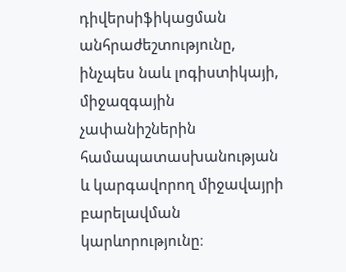դիվերսիֆիկացման անհրաժեշտությունը, ինչպես նաև լոգիստիկայի, միջազգային չափանիշներին համապատասխանության և կարգավորող միջավայրի բարելավման կարևորությունը։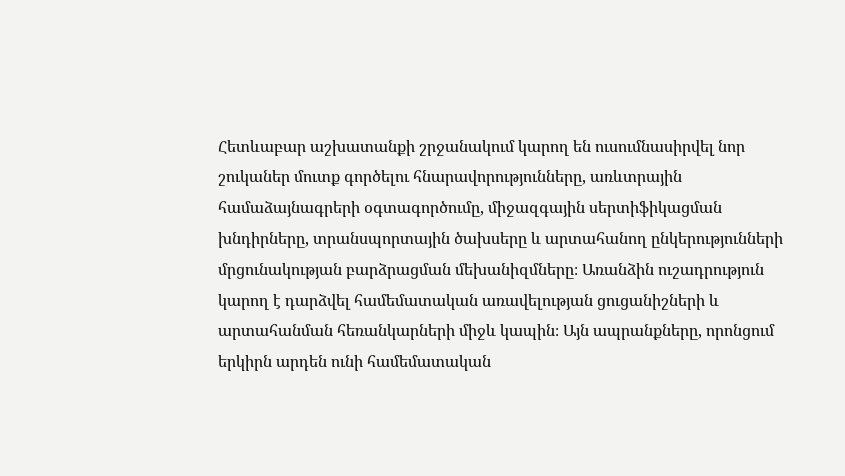Հետևաբար աշխատանքի շրջանակում կարող են ուսումնասիրվել նոր շուկաներ մուտք գործելու հնարավորությունները, առևտրային համաձայնագրերի օգտագործումը, միջազգային սերտիֆիկացման խնդիրները, տրանսպորտային ծախսերը և արտահանող ընկերությունների մրցունակության բարձրացման մեխանիզմները։ Առանձին ուշադրություն կարող է դարձվել համեմատական առավելության ցուցանիշների և արտահանման հեռանկարների միջև կապին։ Այն ապրանքները, որոնցում երկիրն արդեն ունի համեմատական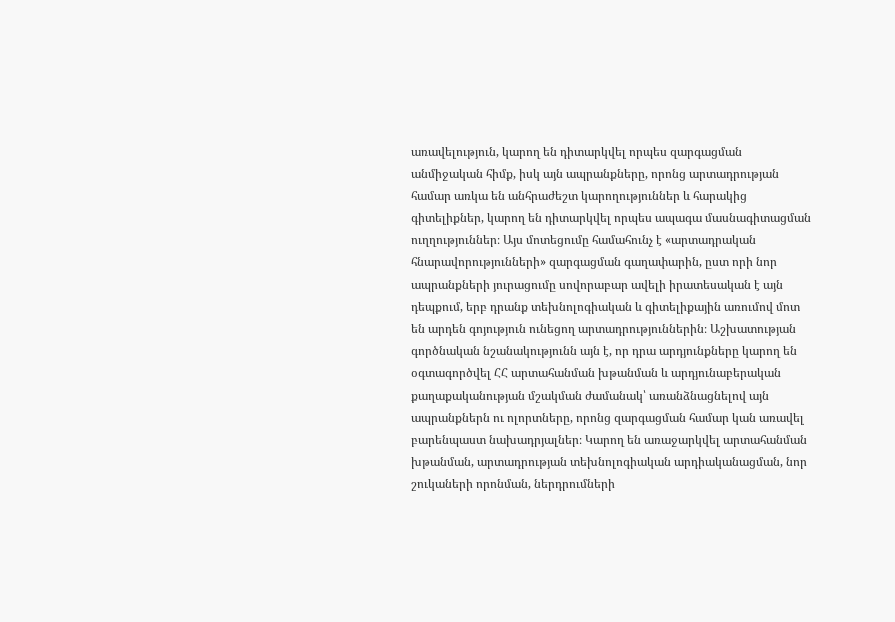առավելություն, կարող են դիտարկվել որպես զարգացման անմիջական հիմք, իսկ այն ապրանքները, որոնց արտադրության համար առկա են անհրաժեշտ կարողություններ և հարակից գիտելիքներ, կարող են դիտարկվել որպես ապագա մասնագիտացման ուղղություններ։ Այս մոտեցումը համահունչ է «արտադրական հնարավորությունների» զարգացման գաղափարին, ըստ որի նոր ապրանքների յուրացումը սովորաբար ավելի իրատեսական է այն դեպքում, երբ դրանք տեխնոլոգիական և գիտելիքային առումով մոտ են արդեն գոյություն ունեցող արտադրություններին։ Աշխատության գործնական նշանակությունն այն է, որ դրա արդյունքները կարող են օգտագործվել ՀՀ արտահանման խթանման և արդյունաբերական քաղաքականության մշակման ժամանակ՝ առանձնացնելով այն ապրանքներն ու ոլորտները, որոնց զարգացման համար կան առավել բարենպաստ նախադրյալներ։ Կարող են առաջարկվել արտահանման խթանման, արտադրության տեխնոլոգիական արդիականացման, նոր շուկաների որոնման, ներդրումների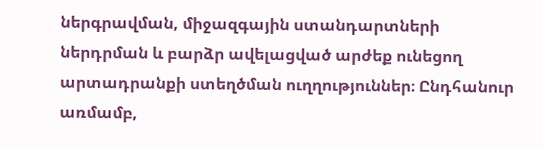ներգրավման, միջազգային ստանդարտների ներդրման և բարձր ավելացված արժեք ունեցող արտադրանքի ստեղծման ուղղություններ։ Ընդհանուր առմամբ,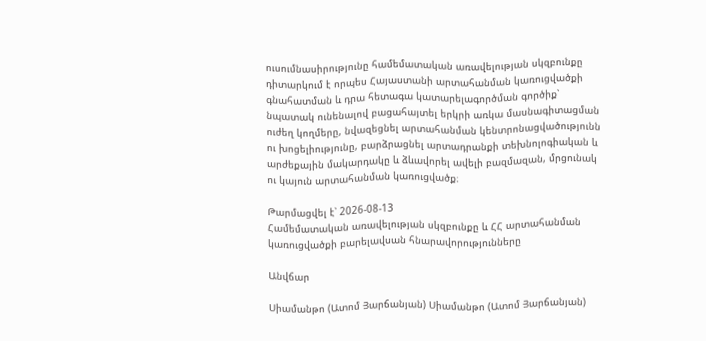ուսումնասիրությունը համեմատական առավելության սկզբունքը դիտարկում է որպես Հայաստանի արտահանման կառուցվածքի գնահատման և դրա հետագա կատարելագործման գործիք՝ նպատակ ունենալով բացահայտել երկրի առկա մասնագիտացման ուժեղ կողմերը, նվազեցնել արտահանման կենտրոնացվածությունն ու խոցելիությունը, բարձրացնել արտադրանքի տեխնոլոգիական և արժեքային մակարդակը և ձևավորել ավելի բազմազան, մրցունակ ու կայուն արտահանման կառուցվածք։

Թարմացվել է՝ 2026-08-13
Համեմատական առավելության սկզբունքը և ՀՀ արտահանման կառուցվածքի բարելավսան հնարավորությունները

Անվճար

Սիամանթո (Ատոմ Յարճանյան) Սիամանթո (Ատոմ Յարճանյան)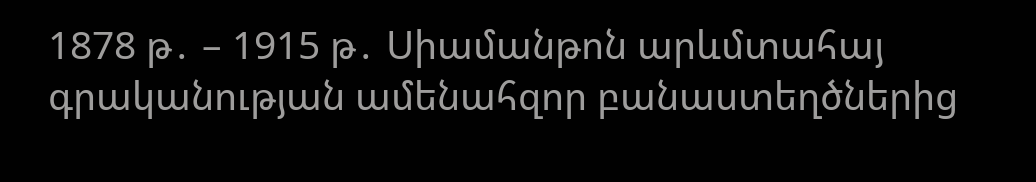1878 թ․ – 1915 թ․ Սիամանթոն արևմտահայ գրականության ամենահզոր բանաստեղծներից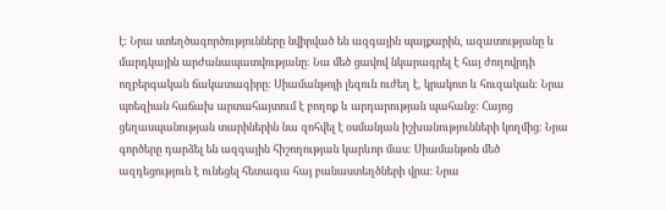է։ Նրա ստեղծագործությունները նվիրված են ազգային պայքարին, ազատությանը և մարդկային արժանապատվությանը։ Նա մեծ ցավով նկարագրել է հայ ժողովրդի ողբերգական ճակատագիրը։ Սիամանթոյի լեզուն ուժեղ է, կրակոտ և հուզական։ Նրա պոեզիան հաճախ արտահայտում է բողոք և արդարության պահանջ։ Հայոց ցեղասպանության տարիներին նա զոհվել է օսմանյան իշխանությունների կողմից։ Նրա գործերը դարձել են ազգային հիշողության կարևոր մաս։ Սիամանթոն մեծ ազդեցություն է ունեցել հետագա հայ բանաստեղծների վրա։ Նրա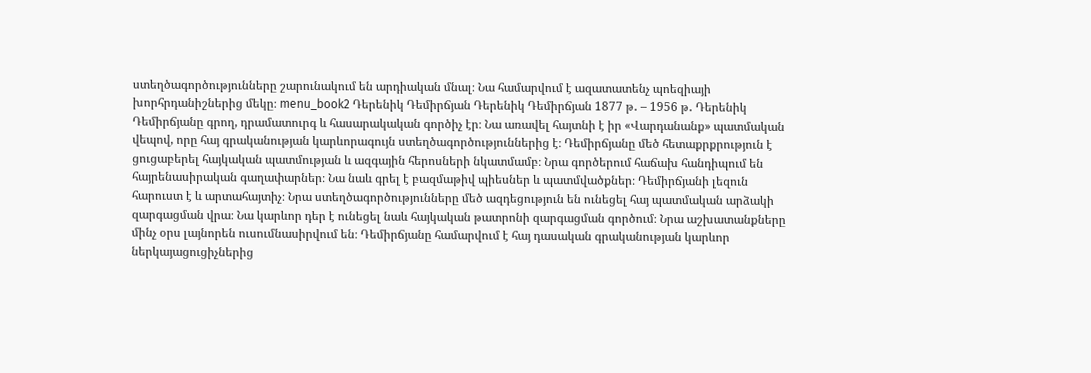ստեղծագործությունները շարունակում են արդիական մնալ։ Նա համարվում է ազատատենչ պոեզիայի խորհրդանիշներից մեկը։ menu_book2 Դերենիկ Դեմիրճյան Դերենիկ Դեմիրճյան 1877 թ․ – 1956 թ․ Դերենիկ Դեմիրճյանը գրող, դրամատուրգ և հասարակական գործիչ էր։ Նա առավել հայտնի է իր «Վարդանանք» պատմական վեպով, որը հայ գրականության կարևորագույն ստեղծագործություններից է։ Դեմիրճյանը մեծ հետաքրքրություն է ցուցաբերել հայկական պատմության և ազգային հերոսների նկատմամբ։ Նրա գործերում հաճախ հանդիպում են հայրենասիրական գաղափարներ։ Նա նաև գրել է բազմաթիվ պիեսներ և պատմվածքներ։ Դեմիրճյանի լեզուն հարուստ է և արտահայտիչ։ Նրա ստեղծագործությունները մեծ ազդեցություն են ունեցել հայ պատմական արձակի զարգացման վրա։ Նա կարևոր դեր է ունեցել նաև հայկական թատրոնի զարգացման գործում։ Նրա աշխատանքները մինչ օրս լայնորեն ուսումնասիրվում են։ Դեմիրճյանը համարվում է հայ դասական գրականության կարևոր ներկայացուցիչներից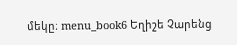մեկը։ menu_book6 Եղիշե Չարենց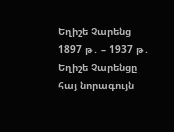Եղիշե Չարենց 1897 թ․ – 1937 թ․ Եղիշե Չարենցը հայ նորագույն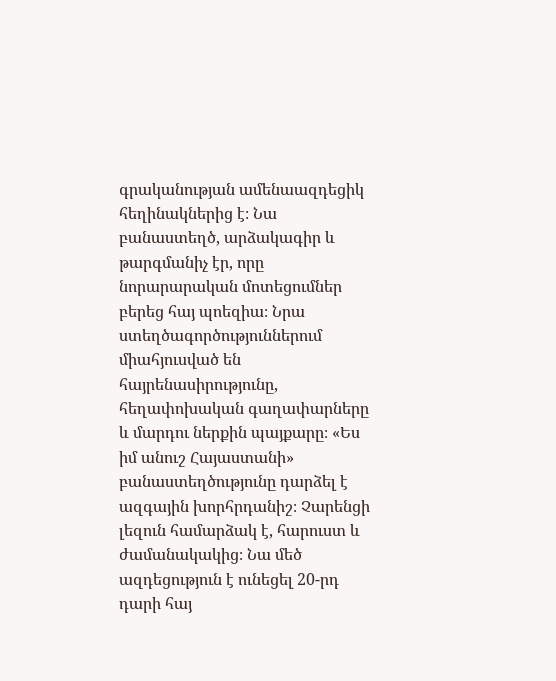գրականության ամենաազդեցիկ հեղինակներից է։ Նա բանաստեղծ, արձակագիր և թարգմանիչ էր, որը նորարարական մոտեցումներ բերեց հայ պոեզիա։ Նրա ստեղծագործություններում միահյուսված են հայրենասիրությունը, հեղափոխական գաղափարները և մարդու ներքին պայքարը։ «Ես իմ անուշ Հայաստանի» բանաստեղծությունը դարձել է ազգային խորհրդանիշ։ Չարենցի լեզուն համարձակ է, հարուստ և ժամանակակից։ Նա մեծ ազդեցություն է ունեցել 20-րդ դարի հայ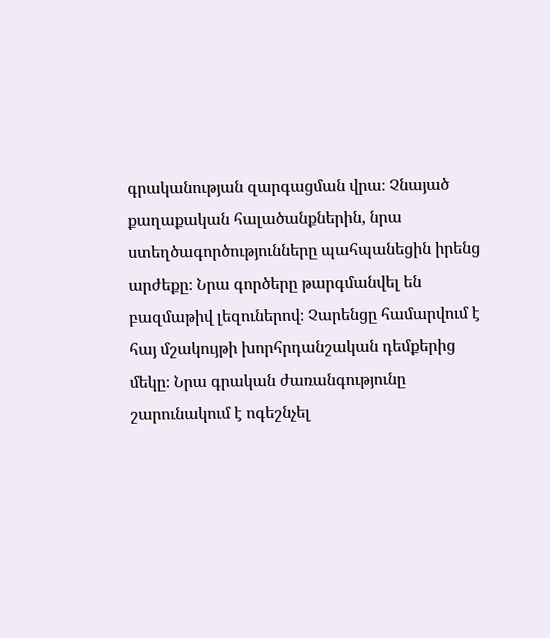գրականության զարգացման վրա։ Չնայած քաղաքական հալածանքներին, նրա ստեղծագործությունները պահպանեցին իրենց արժեքը։ Նրա գործերը թարգմանվել են բազմաթիվ լեզուներով։ Չարենցը համարվում է հայ մշակույթի խորհրդանշական դեմքերից մեկը։ Նրա գրական ժառանգությունը շարունակում է ոգեշնչել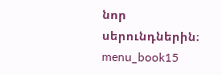նոր սերունդներին։ menu_book15